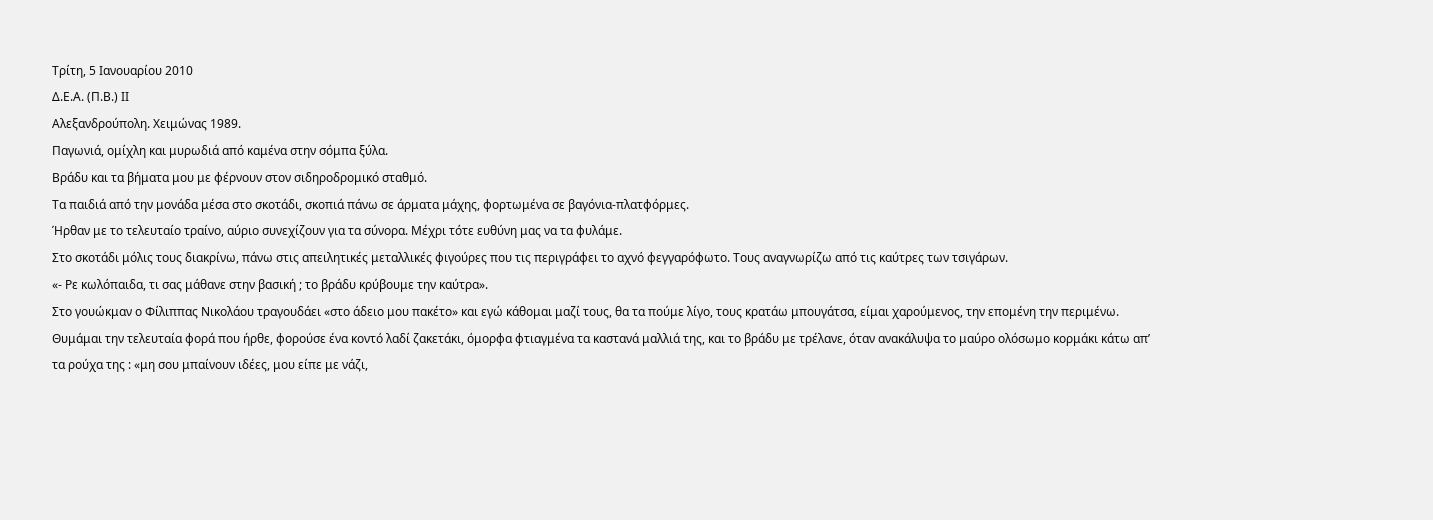Τρίτη, 5 Ιανουαρίου 2010
Δ.Ε.Α. (Π.Β.) ΙΙ
Αλεξανδρούπολη. Χειμώνας 1989.
Παγωνιά, ομίχλη και μυρωδιά από καμένα στην σόμπα ξύλα.
Βράδυ και τα βήματα μου με φέρνουν στον σιδηροδρομικό σταθμό.
Τα παιδιά από την μονάδα μέσα στο σκοτάδι, σκοπιά πάνω σε άρματα μάχης, φορτωμένα σε βαγόνια-πλατφόρμες.
Ήρθαν με το τελευταίο τραίνο, αύριο συνεχίζουν για τα σύνορα. Μέχρι τότε ευθύνη μας να τα φυλάμε.
Στο σκοτάδι μόλις τους διακρίνω, πάνω στις απειλητικές μεταλλικές φιγούρες που τις περιγράφει το αχνό φεγγαρόφωτο. Τους αναγνωρίζω από τις καύτρες των τσιγάρων.
«- Ρε κωλόπαιδα, τι σας μάθανε στην βασική ; το βράδυ κρύβουμε την καύτρα».
Στο γουώκμαν ο Φίλιππας Νικολάου τραγουδάει «στο άδειο μου πακέτο» και εγώ κάθομαι μαζί τους, θα τα πούμε λίγο, τους κρατάω μπουγάτσα, είμαι χαρούμενος, την επομένη την περιμένω.
Θυμάμαι την τελευταία φορά που ήρθε, φορούσε ένα κοντό λαδί ζακετάκι, όμορφα φτιαγμένα τα καστανά μαλλιά της, και το βράδυ με τρέλανε, όταν ανακάλυψα το μαύρο ολόσωμο κορμάκι κάτω απ’ τα ρούχα της : «μη σου μπαίνουν ιδέες, μου είπε με νάζι,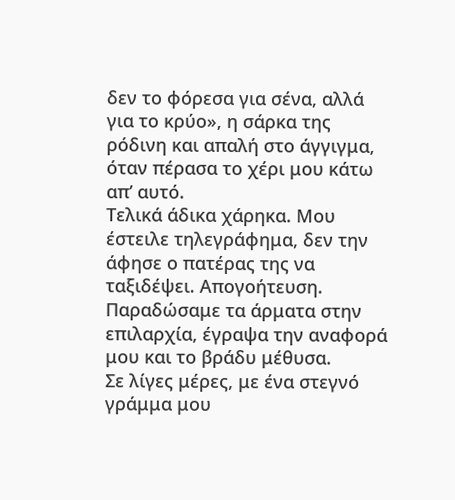δεν το φόρεσα για σένα, αλλά για το κρύο», η σάρκα της ρόδινη και απαλή στο άγγιγμα, όταν πέρασα το χέρι μου κάτω απ’ αυτό.
Τελικά άδικα χάρηκα. Μου έστειλε τηλεγράφημα, δεν την άφησε ο πατέρας της να ταξιδέψει. Απογοήτευση.
Παραδώσαμε τα άρματα στην επιλαρχία, έγραψα την αναφορά μου και το βράδυ μέθυσα.
Σε λίγες μέρες, με ένα στεγνό γράμμα μου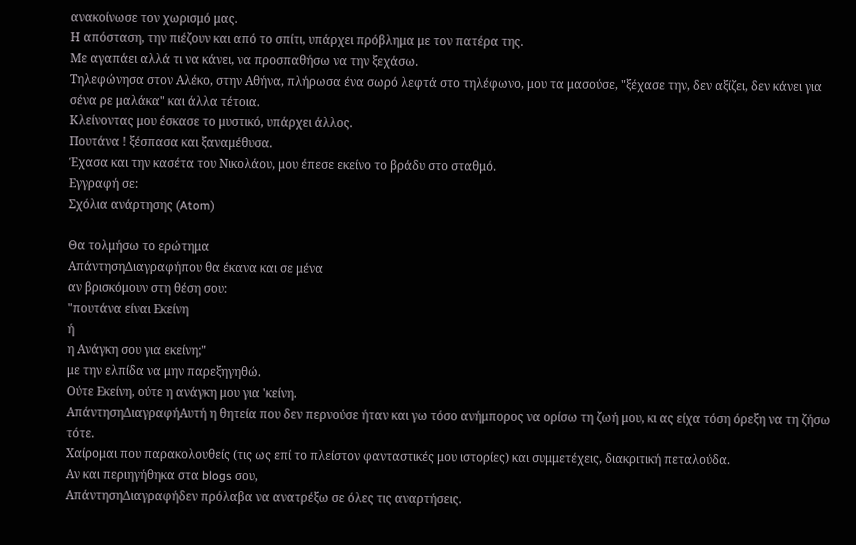ανακοίνωσε τον χωρισμό μας.
Η απόσταση, την πιέζουν και από το σπίτι, υπάρχει πρόβλημα με τον πατέρα της.
Με αγαπάει αλλά τι να κάνει, να προσπαθήσω να την ξεχάσω.
Τηλεφώνησα στον Αλέκο, στην Αθήνα, πλήρωσα ένα σωρό λεφτά στο τηλέφωνο, μου τα μασούσε, "ξέχασε την, δεν αξίζει, δεν κάνει για σένα ρε μαλάκα" και άλλα τέτοια.
Κλείνοντας μου έσκασε το μυστικό, υπάρχει άλλος.
Πουτάνα ! ξέσπασα και ξαναμέθυσα.
Έχασα και την κασέτα του Νικολάου, μου έπεσε εκείνο το βράδυ στο σταθμό.
Εγγραφή σε:
Σχόλια ανάρτησης (Atom)

Θα τολμήσω το ερώτημα
ΑπάντησηΔιαγραφήπου θα έκανα και σε μένα
αν βρισκόμουν στη θέση σου:
"πουτάνα είναι Εκείνη
ή
η Ανάγκη σου για εκείνη;"
με την ελπίδα να μην παρεξηγηθώ.
Ούτε Εκείνη, ούτε η ανάγκη μου για 'κείνη.
ΑπάντησηΔιαγραφήΑυτή η θητεία που δεν περνούσε ήταν και γω τόσο ανήμπορος να ορίσω τη ζωή μου, κι ας είχα τόση όρεξη να τη ζήσω τότε.
Χαίρομαι που παρακολουθείς (τις ως επί το πλείστον φανταστικές μου ιστορίες) και συμμετέχεις, διακριτική πεταλούδα.
Αν και περιηγήθηκα στα blogs σου,
ΑπάντησηΔιαγραφήδεν πρόλαβα να ανατρέξω σε όλες τις αναρτήσεις.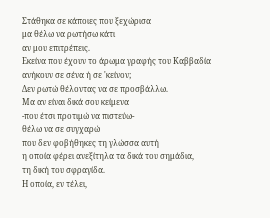Στάθηκα σε κάποιες που ξεχώρισα
μα θέλω να ρωτήσω κάτι
αν μου επιτρέπεις.
Εκείνα που έχουν το άρωμα γραφής του Καββαδία
ανήκουν σε σένα ή σε 'κείνον;
Δεν ρωτώ θέλοντας να σε προσβάλλω.
Μα αν είναι δικά σου κείμενα
-που έτσι προτιμώ να πιστεύω-
θέλω να σε συγχαρώ
που δεν φοβήθηκες τη γλώσσα αυτή
η οποία φέρει ανεξίτηλα τα δικά του σημάδια,
τη δική του σφραγίδα.
Η οποία, εν τέλει,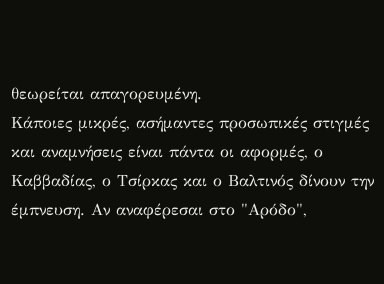θεωρείται απαγορευμένη.
Κάποιες μικρές, ασήμαντες προσωπικές στιγμές και αναμνήσεις είναι πάντα οι αφορμές, ο Καββαδίας, ο Τσίρκας και ο Βαλτινός δίνουν την έμπνευση. Αν αναφέρεσαι στο "Αρόδο",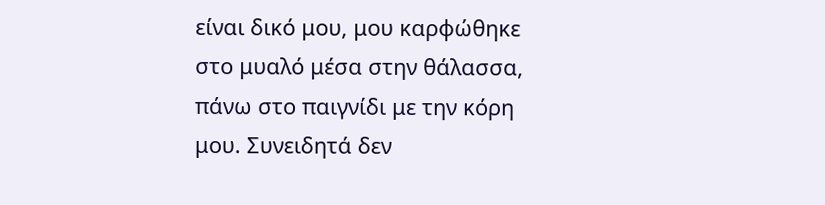είναι δικό μου, μου καρφώθηκε στο μυαλό μέσα στην θάλασσα, πάνω στο παιγνίδι με την κόρη μου. Συνειδητά δεν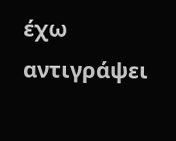έχω αντιγράψει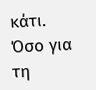κάτι. Όσο για τη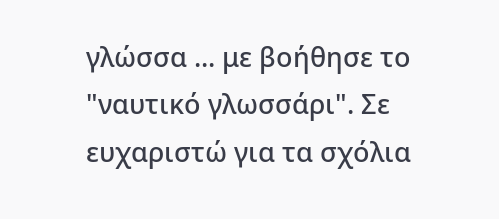γλώσσα ... με βοήθησε το "ναυτικό γλωσσάρι". Σε ευχαριστώ για τα σχόλια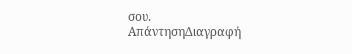σου.
ΑπάντησηΔιαγραφή